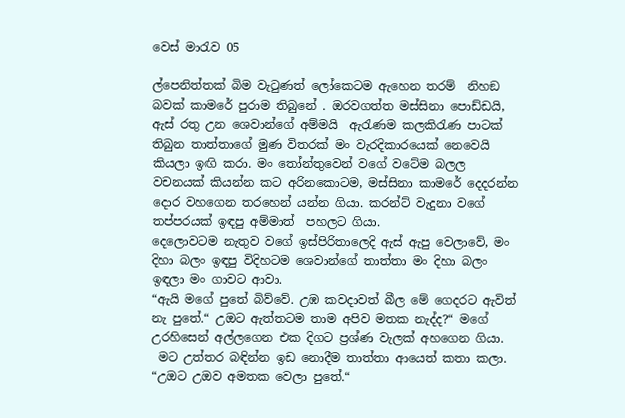වෙස් මාරැව 05

ල්පෙනිත්තක් බිම වැටුණත් ලෝකෙටම ඇහෙන තරම්  නිහඞ බවක් කාමරේ පුරාම තිබුනේ . ඔරවගත්ත මස්සිනා පොඩ්ඩයි, ඇස් රතු උන ශෙවාන්ගේ අම්මයි  ඇරැණම කලකිරැණ පාටක් තිබුන තාත්තාගේ මුණ විතරක් මං වැරදිකාරයෙක් නෙවෙයි කියලා ඉඟි කරා. මං තෝන්තුවෙන් වගේ වටේම බලල වචනයක් කියන්න කට අරිනකොටම, මස්සිනා කාමරේ දෙදරන්න දොර වහගෙන තරහෙන් යන්න ගියා. කරන්ට් වැදුනා වගේ තප්පරයක් ඉඳපු අම්මාත්  පහලට ගියා.
දෙලොවටම නැතුව වගේ ඉස්පිරිතාලෙදි ඇස් ඇපු වෙලාවේ, මං දිහා බලං ඉඳපු විදිහටම ශෙවාන්ගේ තාත්තා මං දිහා බලං ඉඳලා මං ගාවට ආවා.
“ඇයි මගේ පුතේ බිව්වේ. උඹ කවදාවත් බීල මේ ගෙදරට ඇවිත් නැ පුතේ.“ උඔට ඇත්තටම තාම අපිව මතක නැද්ද?“ මගේ උරහිසෙන් අල්ලගෙන එක දිගට ප්‍රශ්ණ වැලක් අහගෙන ගියා.
 මට උත්තර බඳින්න ඉඩ නොදීම තාත්තා ආයෙත් කතා කලා.
“උඔට උඔව අමතක වෙලා පුතේ.“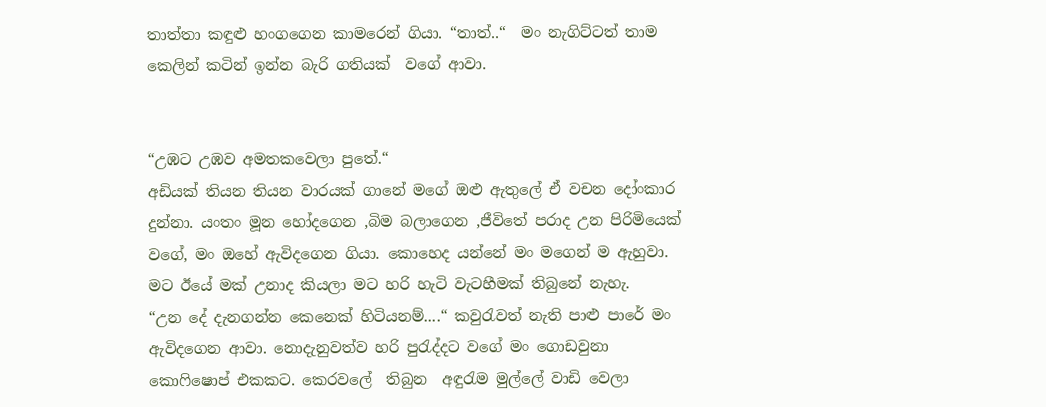තාත්තා කඳුළු හංගගෙන කාමරෙන් ගියා. “තාත්..“  මං නැගිට්ටත් තාම කෙලින් කටින් ඉන්න බැරි ගතියක්  වගේ ආවා.


“උඹට උඹව අමතකවෙලා පුතේ.“
අඩියක් තියන තියන වාරයක් ගානේ මගේ ඔළු ඇතුලේ ඒ වචන දෝංකාර දුන්නා. යංතං මූන හෝදගෙන ,බිම බලාගෙන ,ජීවිතේ පරාද උන පිරිමියෙක් වගේ, මං ඔහේ ඇවිදගෙන ගියා. කොහෙද යන්නේ මං මගෙන් ම ඇහුවා. මට ඊයේ මක් උනාද කියලා මට හරි හැටි වැටහීමක් තිබුනේ නැහැ.
“උන දේ දැනගන්න කෙනෙක් හිටියනම්....“ කවුරැවත් නැති පාළු පාරේ මං ඇවිදගෙන ආවා. නොදැනුවත්ව හරි පුරැද්දට වගේ මං ගොඩවුනා  කොෆිෂොප් එකකට. කෙරවලේ  තිබුන  අඳුරැම මුල්ලේ වාඩි වෙලා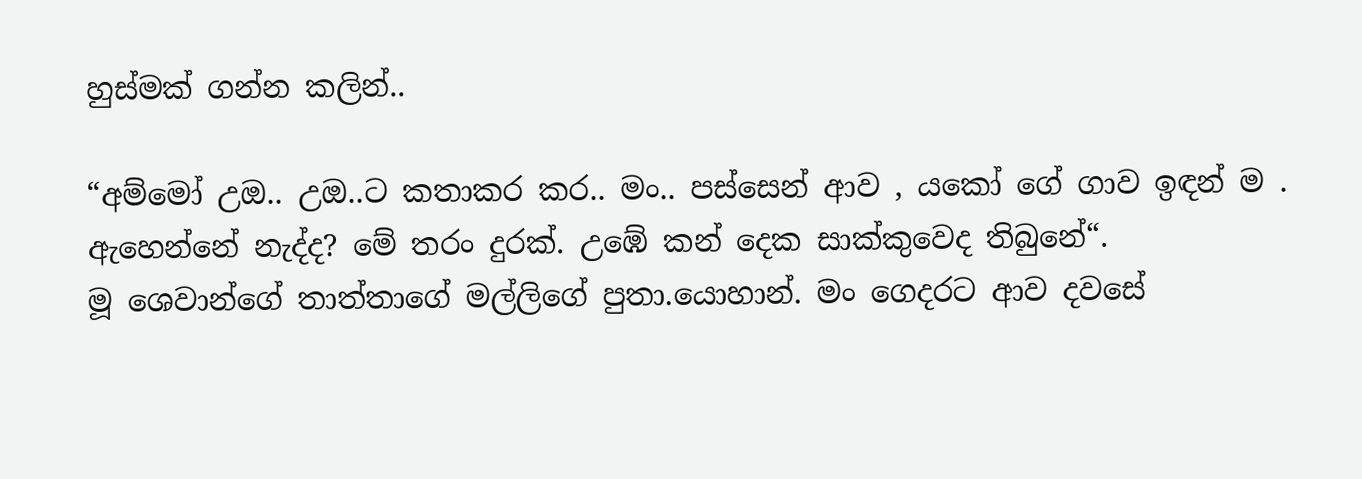හුස්මක් ගන්න කලින්..

“අම්මෝ උඔ.. උඔ..ට කතාකර කර.. මං.. පස්සෙන් ආව , යකෝ ගේ ගාව ඉඳන් ම . ඇහෙන්නේ නැද්ද? මේ තරං දුරක්. උඹේ කන් දෙක සාක්කුවෙද තිබුනේ“.
මූ ශෙවාන්ගේ තාත්තාගේ මල්ලිගේ පුතා.යොහාන්. මං ගෙදරට ආව දවසේ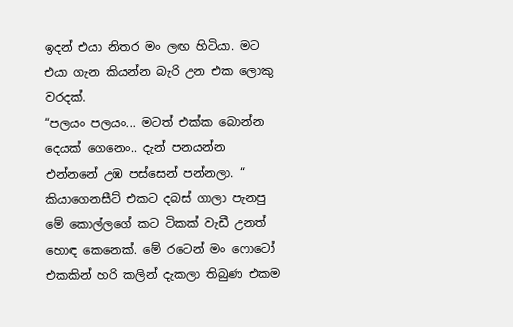ඉදන් එයා නිතර මං ලඟ හිටියා. මට එයා ගැන කියන්න බැරි උන එක ලොකු වරදක්.
“පලයං පලයං... මටත් එක්ක බොන්න දෙයක් ගෙනෙං.. දැන් පනයන්න එන්නනේ උඹ පස්සෙන් පන්නලා. “ කියාගෙනසීට් එකට දබස් ගාලා පැනපු මේ කොල්ලගේ කට ටිකක් වැඩී උනත් හොඳ කෙනෙක්. මේ රටෙන් මං ෆොටෝ එකකින් හරි කලින් දැකලා තිබුණ එකම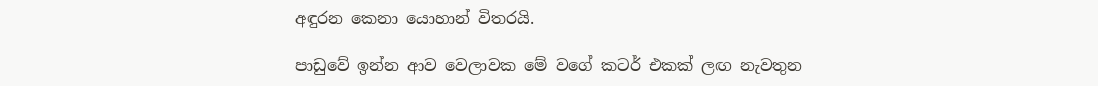අඳුරන කෙනා යොහාන් විතරයි.

පාඩුවේ ඉන්න ආව වෙලාවක මේ වගේ කටර් එකක් ලඟ නැවතුන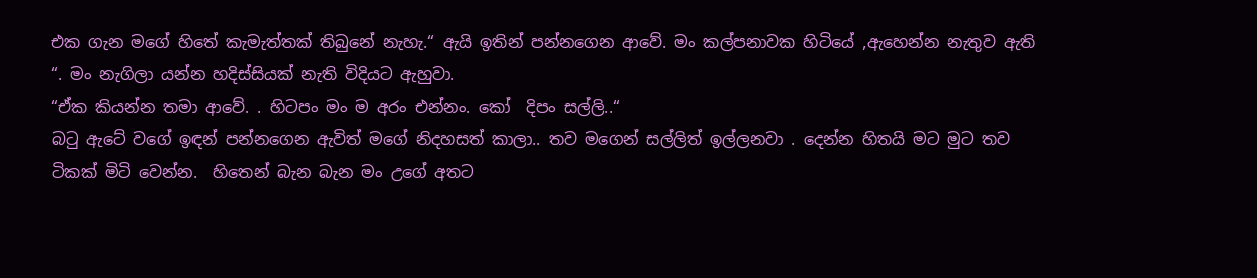එක ගැන මගේ හිතේ කැමැත්තක් තිබුනේ නැහැ.“ ඇයි ඉතින් පන්නගෙන ආවේ. මං කල්පනාවක හිටියේ ,ඇහෙන්න නැතුව ඇති “. මං නැගිලා යන්න හදිස්සියක් නැති විදියට ඇහුවා.
“ඒක කියන්න තමා ආවේ. . හිටපං මං ම අරං එන්නං. කෝ  දිපං සල්ලි..“
බටු ඇටේ වගේ ඉඳන් පන්නගෙන ඇවිත් මගේ නිදහසත් කාලා.. තව මගෙන් සල්ලිත් ඉල්ලනවා . දෙන්න හිතයි මට මුට තව ටිකක් මිටි වෙන්න.  හිතෙන් බැන බැන මං උගේ අතට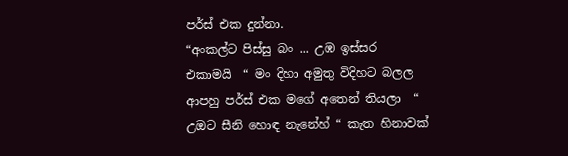පර්ස් එක දුන්නා.
“අංකල්ට පිස්සු බං ... උඹ ඉස්සර එකාමයි  “ මං දිහා අමුතු විදිහට බලල ආපහු පර්ස් එක මගේ අතෙන් තියලා  “ උඔට සීනි හොඳ නැනේහ් “ කැත හිනාවක්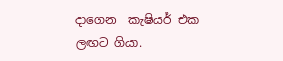දාගෙන  කැෂියර් එක ලඟට ගියා.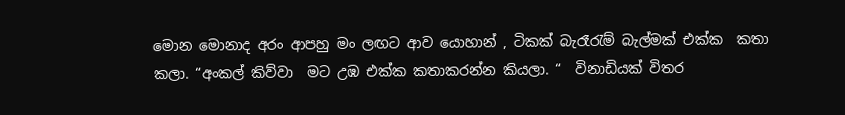මොන මොනාද අරං ආපහු මං ලඟට ආව යොහාන් , ටිකක් බැරෑරැම් බැල්මක් එක්ක  කතා කලා. “අංකල් කිව්වා  මට උඹ එක්ක කතාකරන්න කියලා. “  විනාඩියක් විතර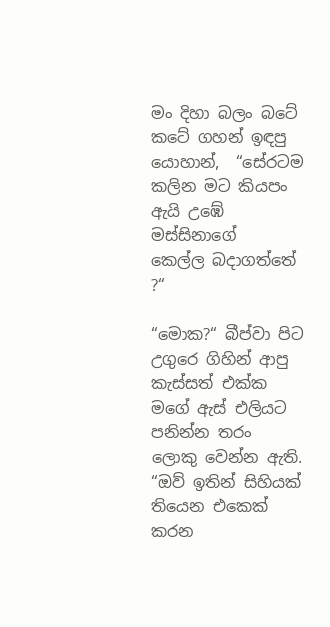මං දිහා බලං බටේ කටේ ගහන් ඉඳපු යොහාන්,  “සේරටම කලින මට කියපං ඇයි උඹේ මස්සිනාගේ  කෙල්ල බදාගත්තේ ?“

“මොක?“ බීප්වා පිට උගුරෙ ගිහින් ආපු කැස්සත් එක්ක  මගේ ඇස් එලියට පනින්න තරං ලොකු වෙන්න ඇති.
“ඔව් ඉතින් සිහියක් තියෙන එකෙක් කරන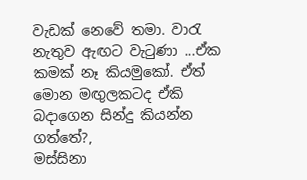වැඩක් නෙවේ තමා. වාරැ නැතුව ඇඟට වැටුණා ...ඒක කමක් නෑ කියමුකෝ. ඒත් මොන මඟුලකටද ඒකි බදාගෙන සින්දු කියන්න ගත්තේ?,
මස්සිනා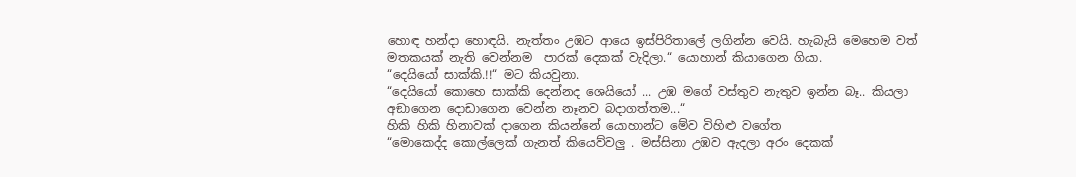හොඳ හන්දා හොඳයි. නැත්තං උඹට ආයෙ ඉස්පිරිතාලේ ලගින්න වෙයි. හැබැයි මෙහෙම වත් මතකයක් නැති වෙන්නම  පාරක් දෙකක් වැදිලා.“ යොහාන් කියාගෙන ගියා.
“දෙයියෝ සාක්කි.!!“ මට කියවුනා.
“දෙයියෝ කොහෙ සාක්කි දෙන්නද ශෙයියෝ ... උඹ මගේ වස්තුව නැතුව ඉන්න බෑ.. කියලා අඞාගෙන දොඩාගෙන වෙන්න නෑනව බදාගත්තම...“
හිකි හිකි හිනාවක් දාගෙන කියන්නේ යොහාන්ට මේව විහිළු වගේත
“මොකෙද්ද කොල්ලෙක් ගැනත් කියෙව්වලු . මස්සිනා උඹව ඇදලා අරං දෙකක්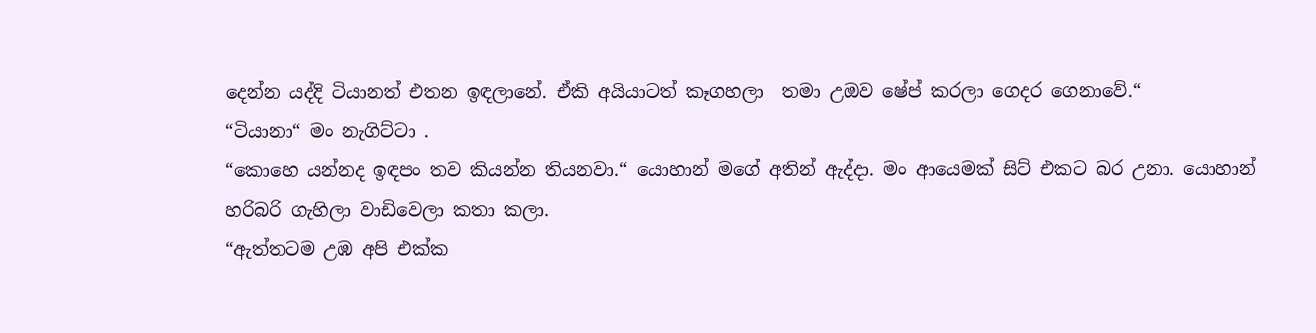දෙන්න යද්දි ටියානත් එතන ඉඳලානේ. ඒකි අයියාටත් කෑගහලා  තමා උඔව ෂේප් කරලා ගෙදර ගෙනාවේ.“
“ටියානා“ මං නැගිට්ටා .
“කොහෙ යන්නද ඉඳපං තව කියන්න තියනවා.“ යොහාන් මගේ අතින් ඇද්දා. මං ආයෙමක් සිට් එකට බර උනා. යොහාන් හරිබරි ගැහිලා වාඩිවෙලා කතා කලා.
“ඇත්තටම උඹ අපි එක්ක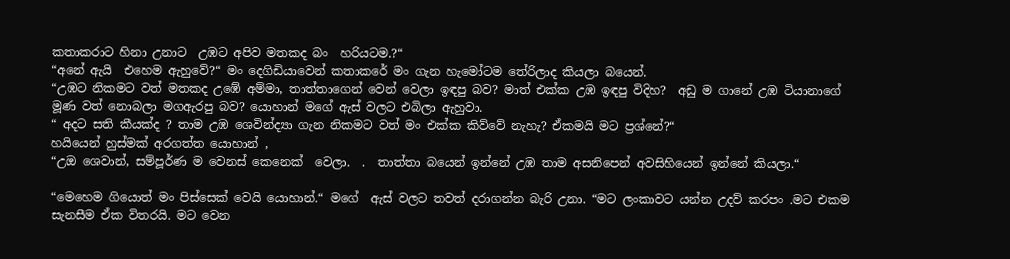කතාකරාට හිනා උනාට  උඹට අපිව මතකද බං  හරියටම.?“
“අනේ ඇයි  එහෙම ඇහුවේ?“ මං දෙගිඩියාවෙන් කතාකරේ මං ගැන හැමෝටම තේරිලාද කියලා බයෙන්.
“උඹට නිකමට වත් මතකද උඹේ අම්මා, තාත්තාගෙන් වෙන් වෙලා ඉඳපු බව? මාත් එක්ක උඹ ඉඳපු විදිහ?  අඩු ම ගානේ උඹ ටියානාගේ මූණ වත් නොබලා මගඇරපු බව? යොහාන් මගේ ඇස් වලට එබිලා ඇහුවා.
“ අදට සති කීයක්ද ? තාම උඹ ශෙවින්ද්‍යා ගැන නිකමට වත් මං එක්ක කිව්වේ නැහැ? ඒකමයි මට ප්‍රශ්නේ?“
හයියෙන් හුස්මක් අරගත්ත යොහාන් ,
“උඔ ශෙවාන්, සම්පූර්ණ ම වෙනස් කෙනෙක්  වෙලා.  .  තාත්තා බයෙන් ඉන්නේ උඹ තාම අසනිපෙන් අවසිහියෙන් ඉන්නේ කියලා.“

“මෙහෙම ගියොත් මං පිස්සෙක් වෙයි යොහාන්.“ මගේ  ඇස් වලට තවත් දරාගන්න බැරි උනා. “මට ලංකාවට යන්න උදව් කරපං .මට එකම සැනසීම ඒක විතරයි. මට වෙන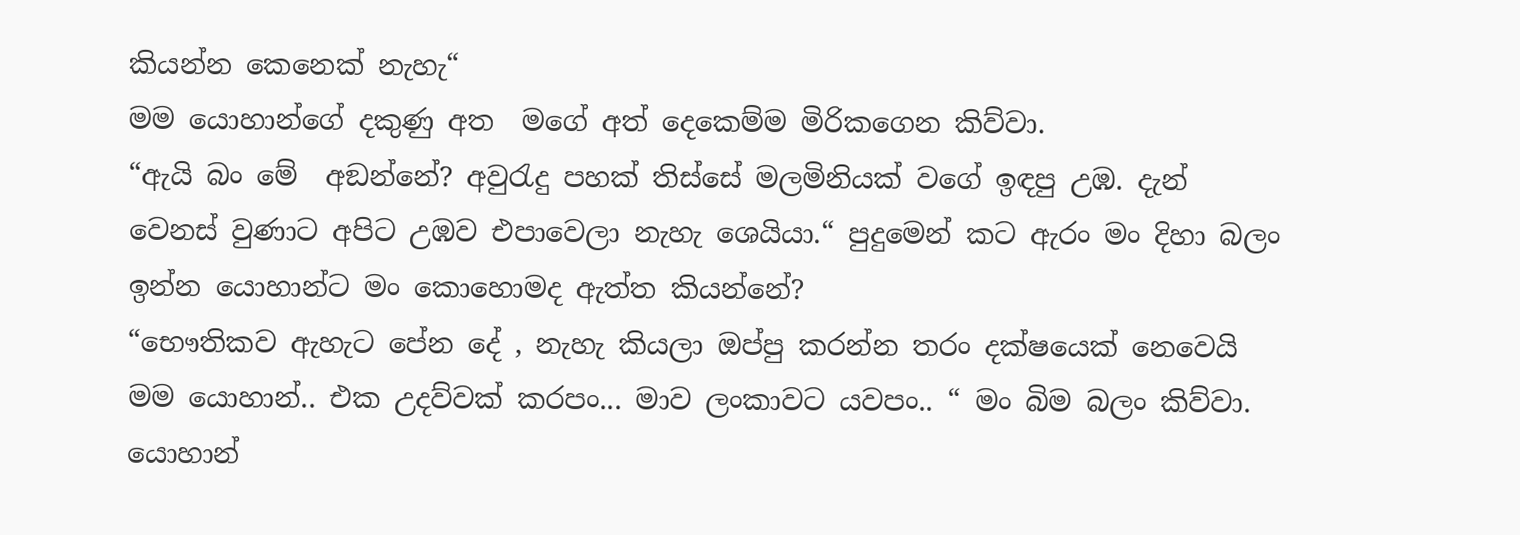කියන්න කෙනෙක් නැහැ“
මම යොහාන්ගේ දකුණු අත  මගේ අත් දෙකෙම්ම මිරිකගෙන කිව්වා.
“ඇයි බං මේ  අඞන්නේ? අවුරැදු පහක් තිස්සේ මලමිනියක් වගේ ඉඳපු උඹ. දැන්  වෙනස් වුණාට අපිට උඹව එපාවෙලා නැහැ ශෙයියා.“ පුදුමෙන් කට ඇරං මං දිහා බලං ඉන්න යොහාන්ට මං කොහොමද ඇත්ත කියන්නේ?
“භෞතිකව ඇහැට පේන දේ , නැහැ කියලා ඔප්පු කරන්න තරං දක්ෂයෙක් නෙවෙයි මම යොහාන්.. එක උදව්වක් කරපං... මාව ලංකාවට යවපං.. “ මං බිම බලං කිව්වා.
යොහාන්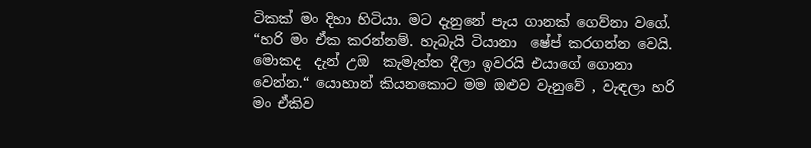ටිකක් මං දිහා හිටියා. මට දැනුනේ පැය ගානක් ගෙව්නා වගේ.
“හරි මං ඒක කරන්නම්. හැබැයි ටියානා  ෂේප් කරගන්න වෙයි. මොකද  දැන් උඔ  කැමැත්ත දීලා ඉවරයි එයාගේ ගොනා වෙන්න.“ යොහාන් කියනකොට මම ඔළුව වැනුවේ , වැඳලා හරි මං ඒකිව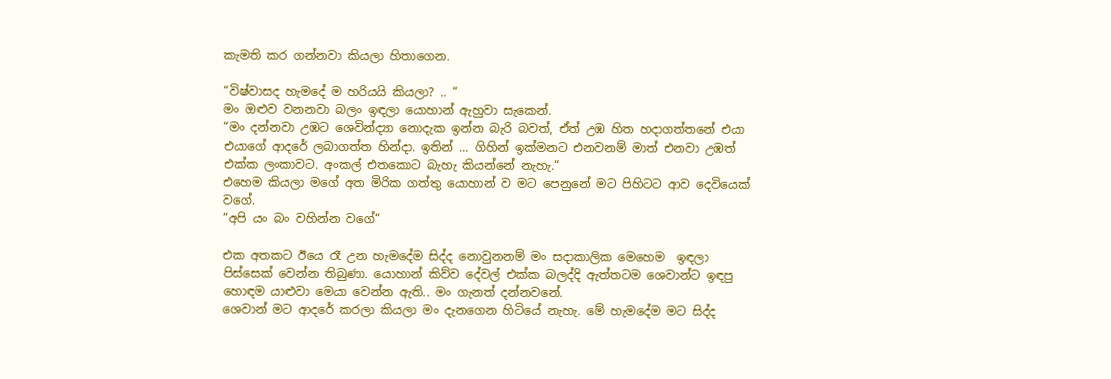කැමති කර ගන්නවා කියලා හිතාගෙන.

“විෂ්වාසද හැමදේ ම හරියයි කියලා? .. “
මං ඔළුව වනනවා බලං ඉඳලා යොහාන් ඇහුවා සැකෙන්.
“මං දන්නවා උඹට ශෙවින්ද්‍යා නොදැක ඉන්න බැරි බවත්, ඒත් උඹ හිත හදාගත්තනේ එයා එයාගේ ආදරේ ලබාගත්ත හින්දා. ඉතින් ... ගිහින් ඉක්මනට එනවනම් මාත් එනවා උඹත් එක්ක ලංකාවට. අංකල් එතකොට බැහැ කියන්නේ නැහැ.“
එහෙම කියලා මගේ අත මිරික ගත්තු යොහාන් ව මට පෙනුනේ මට පිහිටට ආව දෙවියෙක් වගේ.
“අපි යං බං වහින්න වගේ“

එක අතකට ඊයෙ රෑ උන හැමදේම සිද්ද නොවුනනම් මං සදාකාලික මෙහෙම  ඉඳලා පිස්සෙක් වෙන්න තිබුණා. යොහාන් කිව්ව දේවල් එක්ක බලද්දි ඇත්තටම ශෙවාන්ට ඉඳපු හොඳම යාළුවා මෙයා වෙන්න ඇති.. මං ගැනත් දන්නවනේ.
ශෙවාන් මට ආදරේ කරලා කියලා මං දැනගෙන හිටියේ නැහැ. මේ හැමදේම මට සිද්ද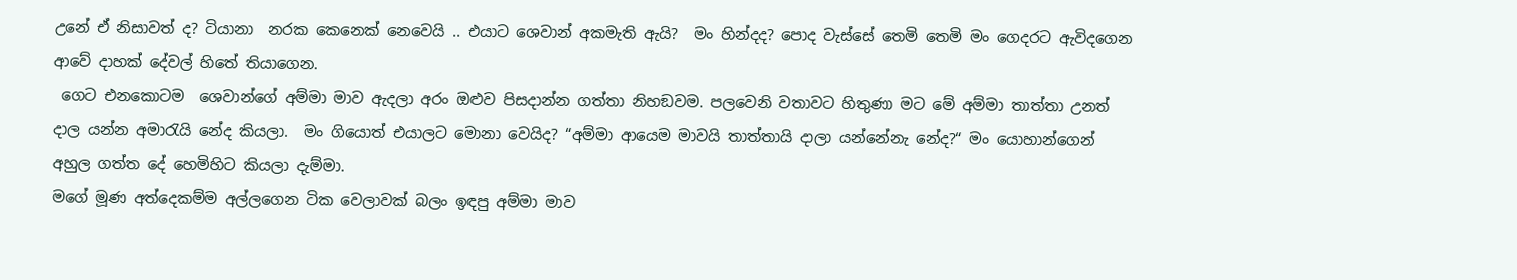උනේ ඒ නිසාවත් ද? ටියානා  නරක කෙනෙක් නෙවෙයි .. එයාට ශෙවාන් අකමැති ඇයි?  මං හින්දද? පොද වැස්සේ තෙමි තෙමි මං ගෙදරට ඇවිදගෙන ආවේ දාහක් දේවල් හිතේ තියාගෙන.
 ගෙට එනකොටම  ශෙවාන්ගේ අම්මා මාව ඇදලා අරං ඔළුව පිසදාන්න ගත්තා නිහඞවම. පලවෙනි වතාවට හිතුණා මට මේ අම්මා තාත්තා උනත් දාල යන්න අමාරැයි නේද කියලා.  මං ගියොත් එයාලට මොනා වෙයිද? “අම්මා ආයෙම මාවයි තාත්තායි දාලා යන්නේනැ නේද?“ මං යොහාන්ගෙන් අහුල ගත්ත දේ හෙමිහිට කියලා දැම්මා.
මගේ මූණ අත්දෙකම්ම අල්ලගෙන ටික වෙලාවක් බලං ඉඳපු අම්මා මාව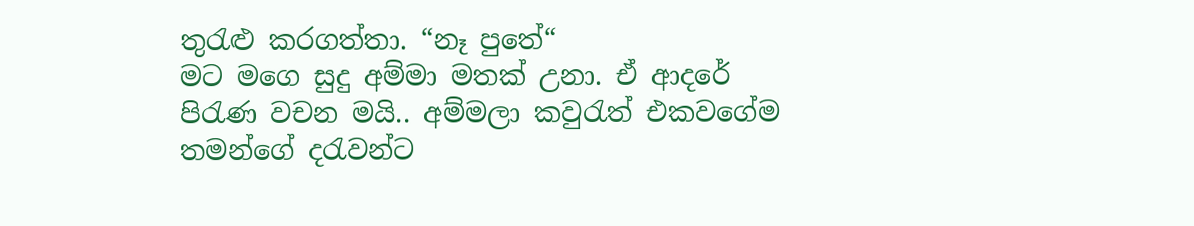තුරැළු කරගත්තා. “නෑ පුතේ“
මට මගෙ සුදු අම්මා මතක් උනා. ඒ ආදරේ පිරැණ වචන මයි.. අම්මලා කවුරැත් එකවගේම තමන්ගේ දරැවන්ට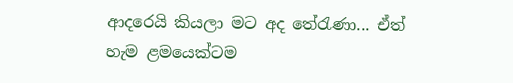ආදරෙයි කියලා මට අද තේරැණා... ඒත් හැම ළමයෙක්ටම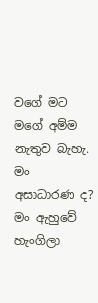වගේ මට මගේ අම්ම නැතුව බැහැ. මං අසාධාරණ ද?  මං ඇහුවේ හැංගිලා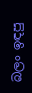බලං ඉඳපු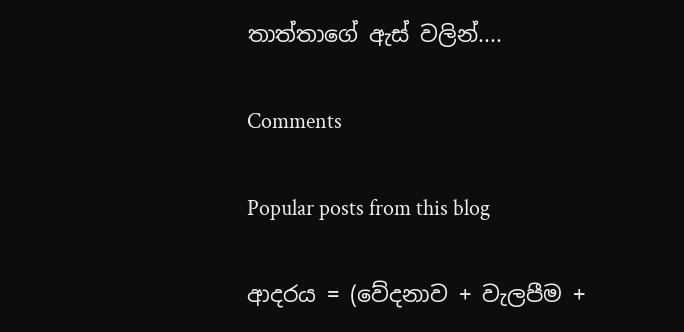තාත්තාගේ ඇස් වලින්....

Comments

Popular posts from this blog

ආදරය = (වේදනාව + වැලපීම +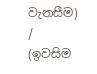වැනසීම) / (ඉවසිම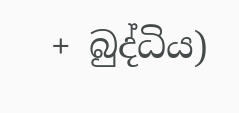+ බුද්ධිය)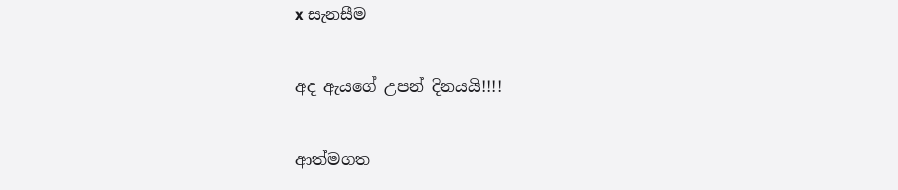x සැනසීම

අද ඇයගේ උපන් දිනයයි!!!!

ආත්මගත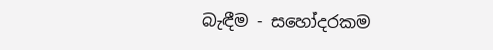බැඳීම - සහෝදරකම